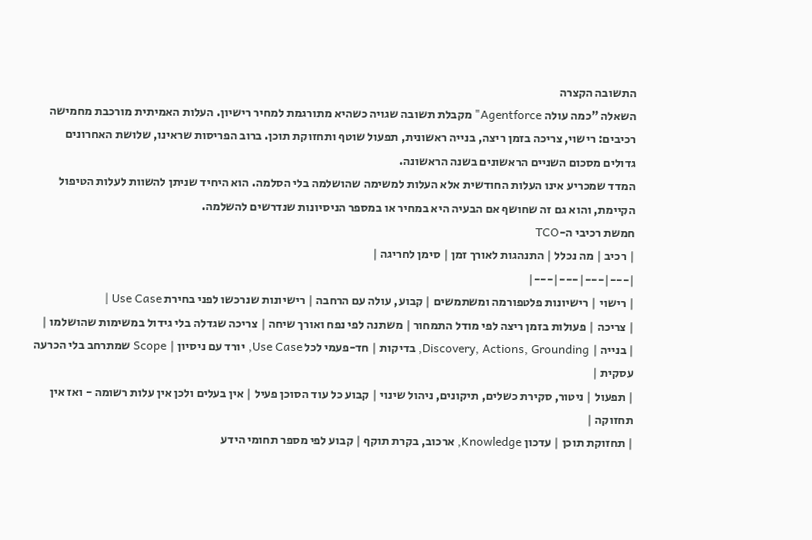התשובה הקצרה
השאלה "כמה עולה Agentforce" מקבלת תשובה שגויה כשהיא מתורגמת למחיר רישיון. העלות האמיתית מורכבת מחמישה רכיבים: רישוי, צריכה בזמן ריצה, בנייה ראשונית, תפעול שוטף ותחזוקת תוכן. ברוב הפריסות שראינו, שלושת האחרונים גדולים מסכום השניים הראשונים בשנה הראשונה.
המדד שמכריע אינו העלות החודשית אלא העלות למשימה שהושלמה בלי הסלמה. הוא היחיד שניתן להשוות לעלות הטיפול הקיימת, והוא גם זה שחושף אם הבעיה היא במחיר או במספר הניסיונות שנדרשים להשלמה.
חמשת רכיבי ה-TCO
| רכיב | מה נכלל | התנהגות לאורך זמן | סימן לחריגה |
|---|---|---|---|
| רישוי | רישיונות פלטפורמה ומשתמשים | קבוע, עולה עם הרחבה | רישיונות שנרכשו לפני בחירת Use Case |
| צריכה | פעולות בזמן ריצה לפי מודל התמחור | משתנה לפי נפח ואורך שיחה | צריכה שגדלה בלי גידול במשימות שהושלמו |
| בנייה | Discovery, Actions, Grounding, בדיקות | חד-פעמי לכל Use Case, יורד עם ניסיון | Scope שמתרחב בלי הכרעה עסקית |
| תפעול | ניטור, סקירת כשלים, תיקונים, ניהול שינוי | קבוע כל עוד הסוכן פעיל | אין בעלים ולכן אין עלות רשומה - ואז אין תחזוקה |
| תחזוקת תוכן | עדכון Knowledge, ארכוב, בקרת תוקף | קבוע לפי מספר תחומי הידע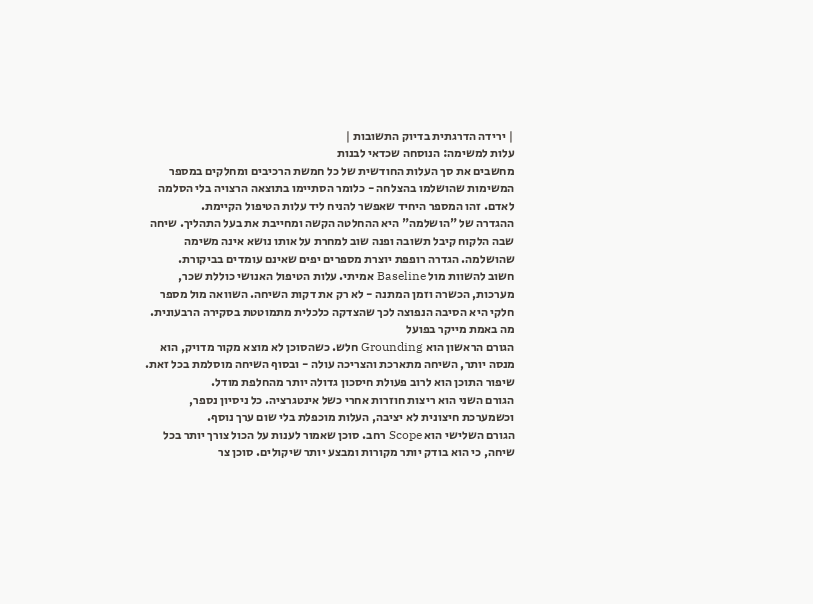| ירידה הדרגתית בדיוק התשובות |
עלות למשימה: הנוסחה שכדאי לבנות
מחשבים את סך העלות החודשית של כל חמשת הרכיבים ומחלקים במספר המשימות שהושלמו בהצלחה - כלומר הסתיימו בתוצאה הרצויה בלי הסלמה לאדם. זהו המספר היחיד שאפשר להניח ליד עלות הטיפול הקיימת.
ההגדרה של "הושלמה" היא ההחלטה הקשה ומחייבת את בעל התהליך. שיחה שבה הלקוח קיבל תשובה ופנה שוב למחרת על אותו נושא אינה משימה שהושלמה. הגדרה רופפת יוצרת מספרים יפים שאינם עומדים בביקורת.
חשוב להשוות מול Baseline אמיתי. עלות הטיפול האנושי כוללת שכר, מערכות, הכשרה וזמן המתנה - לא רק את דקות השיחה. השוואה מול מספר חלקי היא הסיבה הנפוצה לכך שהצדקה כלכלית מתמוטטת בסקירה הרבעונית.
מה באמת מייקר בפועל
הגורם הראשון הוא Grounding חלש. כשהסוכן לא מוצא מקור מדויק, הוא מנסה יותר, השיחה מתארכת והצריכה עולה - ובסוף השיחה מוסלמת בכל זאת. שיפור התוכן הוא לרוב פעולת חיסכון גדולה יותר מהחלפת מודל.
הגורם השני הוא ריצות חוזרות אחרי כשל אינטגרציה. כל ניסיון נספר, וכשמערכת חיצונית לא יציבה, העלות מוכפלת בלי שום ערך נוסף.
הגורם השלישי הוא Scope רחב. סוכן שאמור לענות על הכול צורך יותר בכל שיחה, כי הוא בודק יותר מקורות ומבצע יותר שיקולים. סוכן צר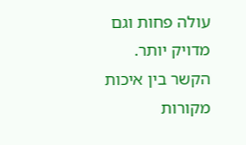עולה פחות וגם מדויק יותר.
הקשר בין איכות מקורות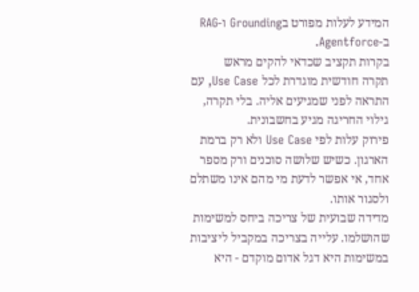המידע לעלות מפורט בGrounding ו-RAG ב-Agentforce.
בקרות תקציב שכדאי להקים מראש
תקרה חודשית מוגדרת לכל Use Case, עם התראה לפני שמגיעים אליה. בלי תקרה, גילוי החריגה מגיע בחשבונית.
פירוק עלות לפי Use Case ולא רק ברמת הארגון. כשיש שלושה סוכנים ורק מספר אחד, אי אפשר לדעת מי מהם אינו משתלם ולסגור אותו.
מדידה שבועית של צריכה ביחס למשימות שהושלמו. עלייה בצריכה במקביל ליציבות במשימות היא דגל אדום מוקדם - היא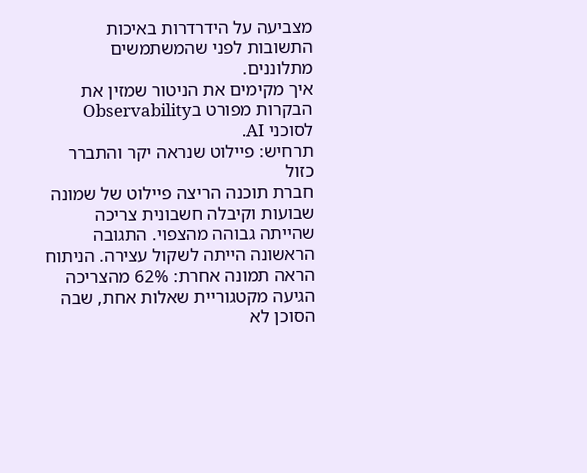מצביעה על הידרדרות באיכות התשובות לפני שהמשתמשים מתלוננים.
איך מקימים את הניטור שמזין את הבקרות מפורט בObservability לסוכני AI.
תרחיש: פיילוט שנראה יקר והתברר כזול
חברת תוכנה הריצה פיילוט של שמונה שבועות וקיבלה חשבונית צריכה שהייתה גבוהה מהצפוי. התגובה הראשונה הייתה לשקול עצירה. הניתוח הראה תמונה אחרת: 62% מהצריכה הגיעה מקטגוריית שאלות אחת, שבה הסוכן לא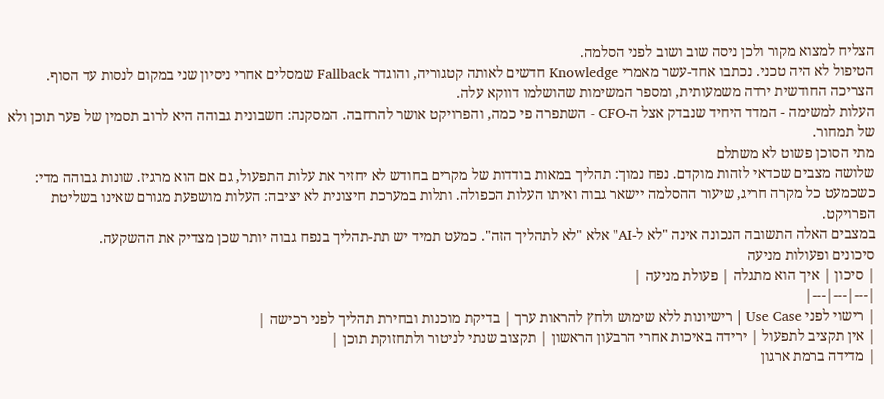הצליח למצוא מקור ולכן ניסה שוב ושוב לפני הסלמה.
הטיפול לא היה טכני. נכתבו אחד-עשר מאמרי Knowledge חדשים לאותה קטגוריה, והוגדר Fallback שמסלים אחרי ניסיון שני במקום לנסות עד הסוף. הצריכה החודשית ירדה משמעותית, ומספר המשימות שהושלמו דווקא עלה.
העלות למשימה - המדד היחיד שנבדק אצל ה-CFO - השתפרה פי כמה, והפרויקט אושר להרחבה. המסקנה: חשבונית גבוהה היא לרוב תסמין של פער תוכן ולא של תמחור.
מתי הסוכן פשוט לא משתלם
שלושה מצבים שכדאי לזהות מוקדם. נפח נמוך: תהליך במאות בודדות של מקרים בחודש לא יחזיר את עלות התפעול, גם אם הוא מרגיז. שונות גבוהה מדי: כשכמעט כל מקרה חריג, שיעור ההסלמה יישאר גבוה ואיתו העלות הכפולה. ותלות במערכת חיצונית לא יציבה: העלות מושפעת מגורם שאינו בשליטת הפרויקט.
במצבים האלה התשובה הנכונה אינה "לא ל-AI" אלא "לא לתהליך הזה". כמעט תמיד יש תת-תהליך בנפח גבוה יותר שכן מצדיק את ההשקעה.
סיכונים ופעולות מניעה
| סיכון | איך הוא מתגלה | פעולת מניעה |
|---|---|---|
| רישוי לפני Use Case | רישיונות ללא שימוש ולחץ להראות ערך | בדיקת מוכנות ובחירת תהליך לפני רכישה |
| אין תקציב לתפעול | ירידה באיכות אחרי הרבעון הראשון | תקצוב שנתי לניטור ולתחזוקת תוכן |
| מדידה ברמת ארגון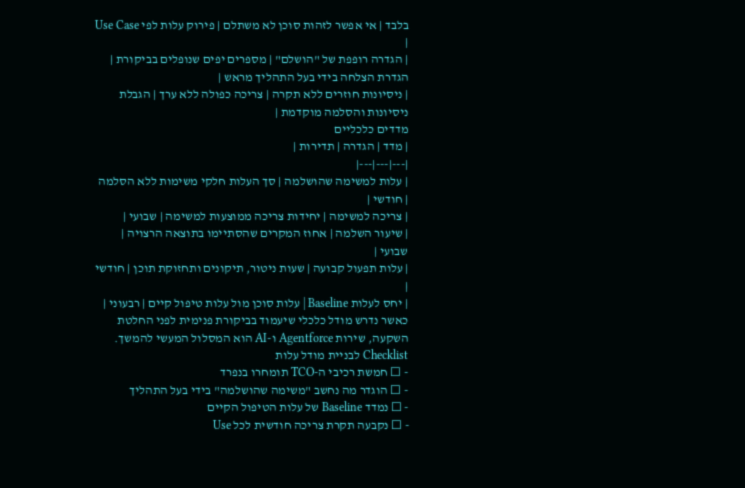בלבד | אי אפשר לזהות סוכן לא משתלם | פירוק עלות לפי Use Case |
| הגדרה רופפת של "הושלם" | מספרים יפים שנופלים בביקורת | הגדרת הצלחה בידי בעל התהליך מראש |
| ניסיונות חוזרים ללא תקרה | צריכה כפולה ללא ערך | הגבלת ניסיונות והסלמה מוקדמת |
מדדים כלכליים
| מדד | הגדרה | תדירות |
|---|---|---|
| עלות למשימה שהושלמה | סך העלות חלקי משימות ללא הסלמה | חודשי |
| צריכה למשימה | יחידות צריכה ממוצעות למשימה | שבועי |
| שיעור השלמה | אחוז המקרים שהסתיימו בתוצאה הרצויה | שבועי |
| עלות תפעול קבועה | שעות ניטור, תיקונים ותחזוקת תוכן | חודשי |
| יחס לעלות Baseline | עלות סוכן מול עלות טיפול קיים | רבעוני |
כאשר נדרש מודל כלכלי שיעמוד בביקורת פנימית לפני החלטת השקעה, שירות Agentforce ו-AI הוא המסלול המעשי להמשך.
Checklist לבניית מודל עלות
- ☐ חמשת רכיבי ה-TCO תומחרו בנפרד
- ☐ הוגדר מה נחשב "משימה שהושלמה" בידי בעל התהליך
- ☐ נמדד Baseline של עלות הטיפול הקיים
- ☐ נקבעה תקרת צריכה חודשית לכל Use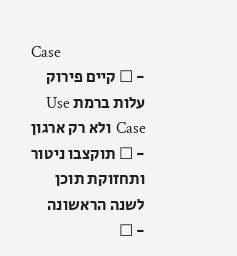Case
- ☐ קיים פירוק עלות ברמת Use Case ולא רק ארגון
- ☐ תוקצבו ניטור ותחזוקת תוכן לשנה הראשונה
- ☐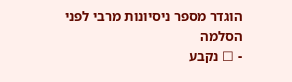הוגדר מספר ניסיונות מרבי לפני הסלמה
- ☐ נקבע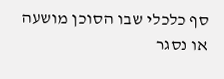סף כלכלי שבו הסוכן מושעה או נסגר